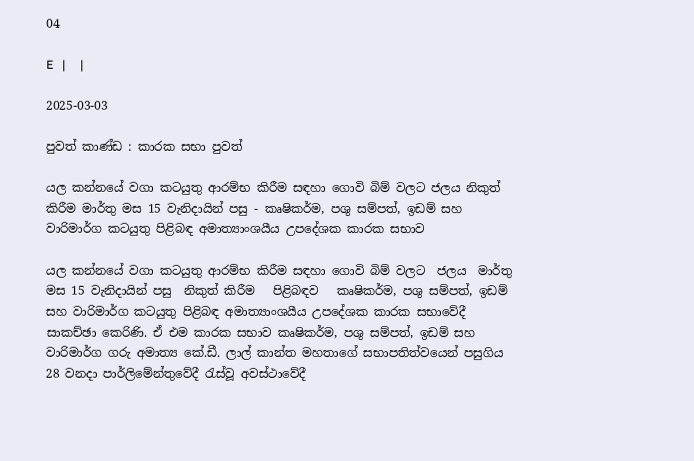04

E   |     |

2025-03-03

පුවත් කාණ්ඩ : කාරක සභා පුවත්

යල කන්නයේ වගා කටයුතු ආරම්භ කිරීම සඳහා ගොවි බිම් වලට ජලය නිකුත් කිරීම මාර්තු මස 15 වැනිදායින් පසු - කෘෂිකර්ම, පශු සම්පත්, ඉඩම් සහ වාරිමාර්ග කටයුතු පිළිබඳ අමාත්‍යාංශයීය උපදේශක කාරක සභාව

යල කන්නයේ වගා කටයුතු ආරම්භ කිරීම සඳහා ගොවි බිම් වලට  ජලය  මාර්තු මස 15 වැනිදායින් පසු  නිකුත් කිරීම   පිළිබඳව   කෘෂිකර්ම, පශු සම්පත්, ඉඩම් සහ වාරිමාර්ග කටයුතු පිළිබඳ අමාත්‍යාංශයීය උපදේශක කාරක සභාවේදී  සාකච්ඡා කෙරිණි. ඒ එම කාරක සභාව කෘෂිකර්ම, පශු සම්පත්, ඉඩම් සහ වාරිමාර්ග ගරු අමාත්‍ය කේ.ඩී. ලාල් කාන්ත මහතාගේ සභාපතිත්වයෙන් පසුගිය 28 වනදා පාර්ලිමේන්තුවේදී රැස්වූ අවස්ථාවේදී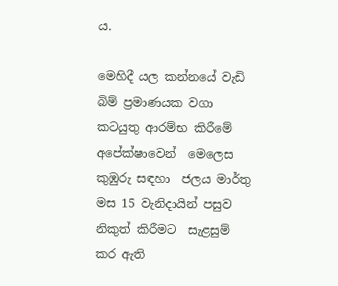ය.

මෙහිදී යල කන්නයේ වැඩි  බිම් ප්‍රමාණයක වගා කටයුතු ආරම්භ කිරීමේ  අපේක්ෂාවෙන්  මෙලෙස කුඹුරු සඳහා  ජලය මාර්තු මස 15 වැනිදායින් පසුව  නිකුත් කිරීමට  සැළසුම්  කර ඇති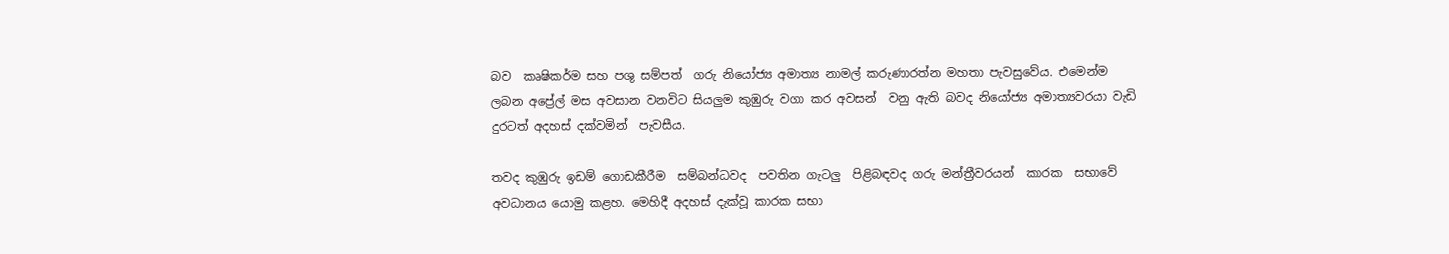බව  කෘෂිකර්ම සහ පශු සම්පත්  ගරු නියෝජ්‍ය අමාත්‍ය නාමල් කරුණාරත්න මහතා පැවසුවේය. එමෙන්ම  ලබන අප්‍රේල් මස අවසාන වනවිට සියලුම කුඹුරු වගා කර අවසන්  වනු ඇති බවද නියෝජ්‍ය අමාත්‍යවරයා වැඩි දුරටත් අදහස් දක්වමින්  පැවසීය.

තවද කුඹුරු ඉඩම් ගොඩකීරීම  සම්බන්ධවද  පවතින ගැටලු  පිළිබඳවද ගරු මන්ත්‍රීවරයන්  කාරක  සභාවේ අවධානය යොමු කළහ. මෙහිදී අදහස් දැක්වූ කාරක සභා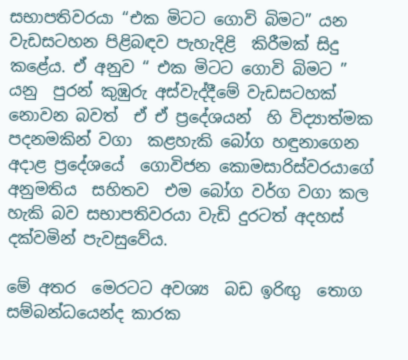සභාපතිවරයා “එක මිටට ගොවි බිමට” යන වැඩසටහන පිළිබඳව පැහැදිළි  කිරීමක් සිදු කළේය. ඒ අනුව “ එක මිටට ගොවි බිමට ” යනු  පුරන් කුඹුරු අස්වැද්දීමේ වැඩසටහක්  නොවන බවත්  ඒ ඒ ප්‍රදේශයන්  හි විද්‍යාත්මක පදනමකින් වගා  කළහැකි බෝග හඳුනාගෙන  අදාළ ප්‍රදේශයේ  ගොවිජන කොමසාරිස්වරයාගේ අනුමතිය  සහිතව  එම බෝග වර්ග වගා කල හැකි බව සභාපතිවරයා වැඩි දුරටත් අදහස්  දක්වමින් පැවසුවේය.

මේ අතර  මෙරටට අවශ්‍ය  බඩ ඉරිඟු  තොග සම්බන්ධයෙන්ද කාරක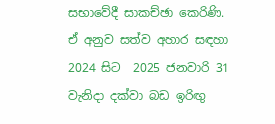සභාවේදී සාකච්ඡා කෙරිණි. ඒ අනුව සත්ව අහාර සඳහා 2024 සිට  2025 ජනවාරි 31 වැනිදා දක්වා බඩ ඉරිඟු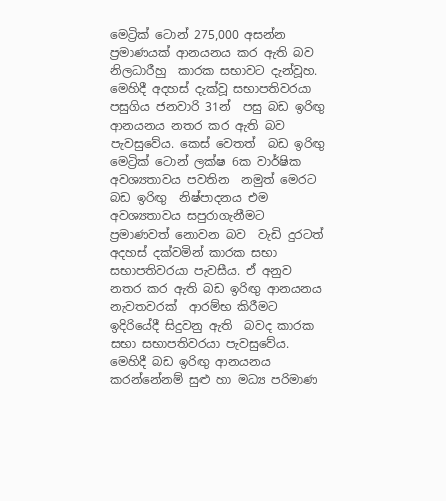මෙට්‍රික් ටොන් 275,000 අසන්න  ප්‍රමාණයක් ආනයනය කර ඇති බව  නිලධාරීහු  කාරක සභාවට දැන්වූහ.  මෙහිදී අදහස් දැක්වූ සභාපතිවරයා  පසුගිය ජනවාරි 31න්  පසු බඩ ඉරිඟු ආනයනය නතර කර ඇති බව පැවසුවේය. කෙස් වෙතත්  බඩ ඉරිඟු මෙට්‍රික් ටොන් ලක්ෂ 6ක වාර්ෂික අවශ්‍යතාවය පවතින  නමුත් මෙරට බඩ ඉරිඟු  නිෂ්පාදනය එම අවශ්‍යතාවය සපුරාගැනීමට ප්‍රමාණවත් නොවන බව  වැඩි දුරටත්  අදහස් දක්වමින් කාරක සභා සභාපතිවරයා පැවසීය. ඒ අනුව නතර කර ඇති බඩ ඉරිඟු ආනයනය  නැවතවරක්  ආරම්භ කිරීමට ඉදිරියේදී සිදුවනු ඇති  බවද කාරක සභා සභාපතිවරයා පැවසුවේය. මෙහිදී බඩ ඉරිඟු ආනයනය කරන්නේනම් සුළු හා මධ්‍ය පරිමාණ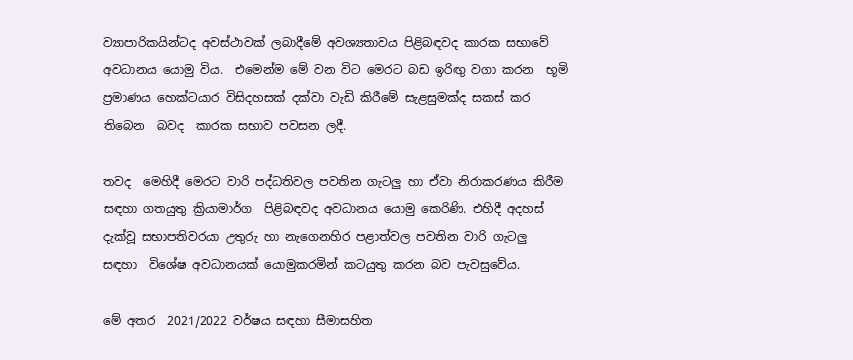ව්‍යාපාරිකයින්ටද අවස්ථාවක් ලබාදීමේ අවශ්‍යතාවය පිළිබඳවද කාරක සභාවේ අවධානය යොමු විය.  එමෙන්ම මේ වන විට මෙරට බඩ ඉරිඟු වගා කරන  භූමි  ප්‍රමාණය හෙක්ටයාර විසිදහසක් දක්වා වැඩි කිරීමේ සැළසුමක්ද සකස් කර තිබෙන  බවද  කාරක සභාව පවසන ලදී.

තවද  මෙහිදී මෙරට වාරි පද්ධතිවල පවතින ගැටලු හා ඒවා නිරාකරණය කිරීම සඳහා ගතයුතු ක්‍රියාමාර්ග  පිළිබඳවද අවධානය යොමු කෙරිණි. එහිදී අදහස් දැක්වූ සභාපතිවරයා උතුරු හා නැගෙනහිර පළාත්වල පවතින වාරි ගැටලු  සඳහා  විශේෂ අවධානයක් යොමුකරමින් කටයුතු කරන බව පැවසුවේය.

මේ අතර  2021/2022 වර්ෂය සඳහා සීමාසහිත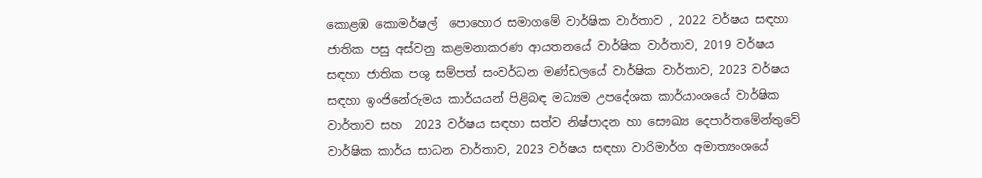කොළඹ කොමර්ෂල්  පොහොර සමාගමේ වාර්ෂික වාර්තාව , 2022 වර්ෂය සඳහා ජාතික පසු අස්වනු කළමනාකරණ ආයතනයේ වාර්ෂික වාර්තාව, 2019 වර්ෂය සඳහා ජාතික පශු සම්පත් සංවර්ධන මණ්ඩලයේ වාර්ෂික වාර්තාව, 2023 වර්ෂය සඳහා ඉංජිනේරුමය කාර්යයන් පිළිබඳ මධ්‍යම උපදේශක කාර්යාංශයේ වාර්ෂික වාර්තාව සහ  2023 වර්ෂය සඳහා සත්ව නිෂ්පාදන හා සෞඛ්‍ය දෙපාර්තමේන්තුවේ වාර්ෂික කාර්ය සාධන වාර්තාව, 2023 වර්ෂය සඳහා වාරිමාර්ග අමාත්‍යංශයේ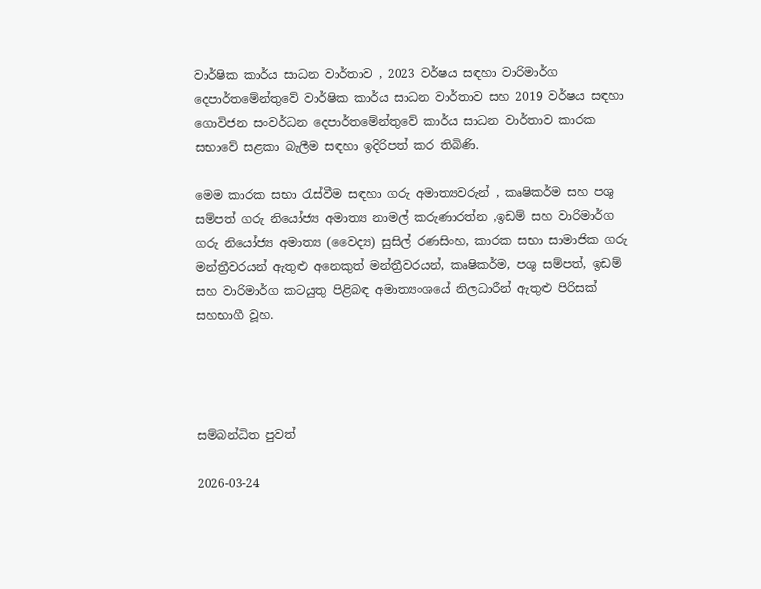වාර්ෂික කාර්ය සාධන වාර්තාව , 2023 වර්ෂය සඳහා වාරිමාර්ග දෙපාර්තමේන්තුවේ වාර්ෂික කාර්ය සාධන වාර්තාව සහ 2019 වර්ෂය සඳහා ගොවිජන සංවර්ධන දෙපාර්තමේන්තුවේ කාර්ය සාධන වාර්තාව කාරක සභාවේ සළකා බැලීම සඳහා ඉදිරිපත් කර තිබිණි.

මෙම කාරක සභා රැස්වීම සඳහා ගරු අමාත්‍යවරුන් , කෘෂිකර්ම සහ පශු සම්පත් ගරු නියෝජ්‍ය අමාත්‍ය නාමල් කරුණාරත්න ,ඉඩම් සහ වාරිමාර්ග  ගරු නියෝජ්‍ය අමාත්‍ය (වෛද්‍ය) සුසිල් රණසිංහ, කාරක සභා සාමාජික ගරු මන්ත්‍රීවරයන් ඇතුළු අනෙකුත් මන්ත්‍රීවරයන්, කෘෂිකර්ම, පශු සම්පත්, ඉඩම් සහ වාරිමාර්ග කටයුතු පිළිබඳ අමාත්‍යංශයේ නිලධාරීන් ඇතුළු පිරිසක් සහභාගී වූහ.




සම්බන්ධිත පුවත්

2026-03-24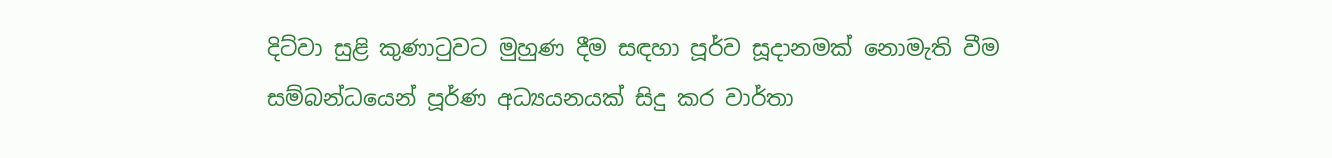දිට්වා සුළි කුණාටුවට මුහුණ දීම සඳහා පූර්ව සූදානමක් නොමැති වීම සම්බන්ධයෙන් පූර්ණ අධ්‍යයනයක් සිදු කර වාර්තා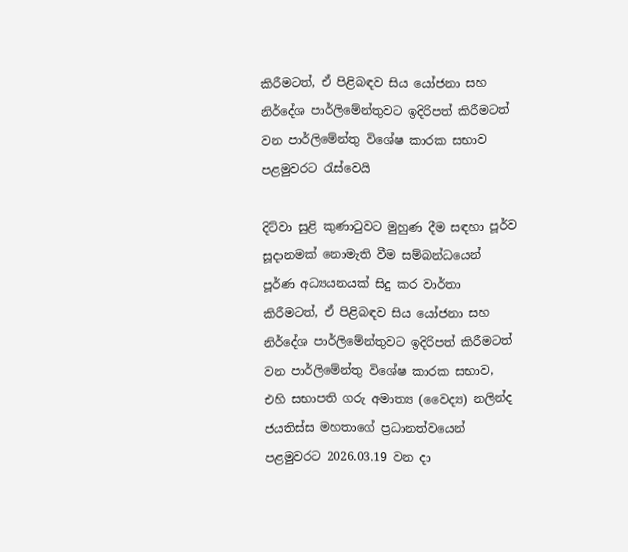කිරීමටත්, ඒ පිළිබඳව සිය යෝජනා සහ නිර්දේශ පාර්ලිමේන්තුවට ඉදිරිපත් කිරීමටත් වන පාර්ලිමේන්තු විශේෂ කාරක සභාව පළමුවරට රැස්වෙයි

දිට්වා සුළි කුණාටුවට මුහුණ දීම සඳහා පූර්ව සූදානමක් නොමැති වීම සම්බන්ධයෙන් පූර්ණ අධ්‍යයනයක් සිදු කර වාර්තා කිරීමටත්, ඒ පිළිබඳව සිය යෝජනා සහ නිර්දේශ පාර්ලිමේන්තුවට ඉදිරිපත් කිරීමටත් වන පාර්ලිමේන්තු විශේෂ කාරක සභාව, එහි සභාපති ගරු අමාත්‍ය (වෛද්‍ය) නලින්ද ජයතිස්ස මහතාගේ ප්‍රධානත්වයෙන් පළමුවරට 2026.03.19 වන දා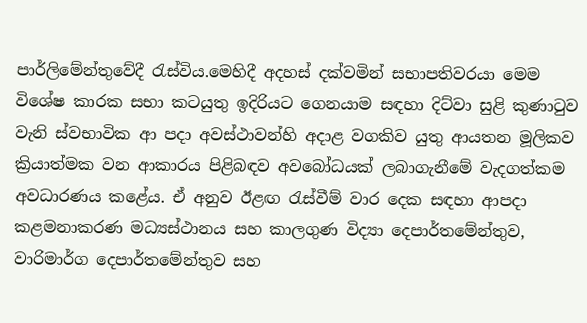පාර්ලිමේන්තුවේදී රැස්විය.මෙහිදී අදහස් දක්වමින් සභාපතිවරයා මෙම විශේෂ කාරක සභා කටයුතු ඉදිරියට ගෙනයාම සඳහා දිට්වා සුළි කුණාටුව වැනි ස්වභාවික ආ පදා අවස්ථාවන්හි අදාළ වගකිව යුතු ආයතන මූලිකව ක්‍රියාත්මක වන ආකාරය පිළිබඳව අවබෝධයක් ලබාගැනීමේ වැදගත්කම අවධාරණය කළේය. ඒ අනුව ඊළඟ රැස්වීම් වාර දෙක සඳහා ආපදා කළමනාකරණ මධ්‍යස්ථානය සහ කාලගුණ විද්‍යා දෙපාර්තමේන්තුව, වාරිමාර්ග දෙපාර්තමේන්තුව සහ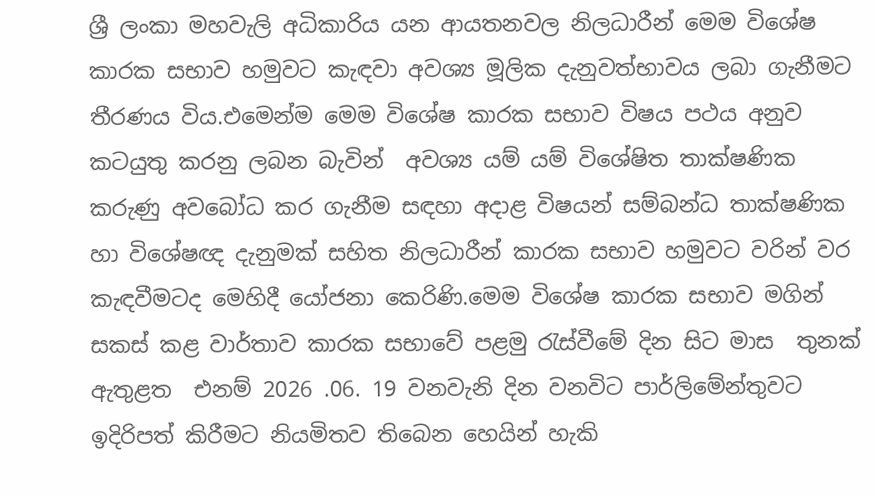ශ්‍රී ලංකා මහවැලි අධිකාරිය යන ආයතනවල නිලධාරීන් මෙම විශේෂ කාරක සභාව හමුවට කැඳවා අවශ්‍ය මූලික දැනුවත්භාවය ලබා ගැනීමට තීරණය විය.එමෙන්ම මෙම විශේෂ කාරක සභාව විෂය පථය අනුව කටයුතු කරනු ලබන බැවින්  අවශ්‍ය යම් යම් විශේෂිත තාක්ෂණික කරුණු අවබෝධ කර ගැනීම සඳහා අදාළ විෂයන් සම්බන්ධ තාක්ෂණික හා විශේෂඥ දැනුමක් සහිත නිලධාරීන් කාරක සභාව හමුවට වරින් වර කැඳවීමටද මෙහිදී යෝජනා කෙරිණි.මෙම විශේෂ කාරක සභාව මගින් සකස් කළ වාර්තාව කාරක සභාවේ පළමු රැස්වීමේ දින සිට මාස  තුනක් ඇතුළත  එනම් 2026 .06. 19 වනවැනි දින වනවිට පාර්ලිමේන්තුවට ඉදිරිපත් කිරීමට නියමිතව තිබෙන හෙයින් හැකි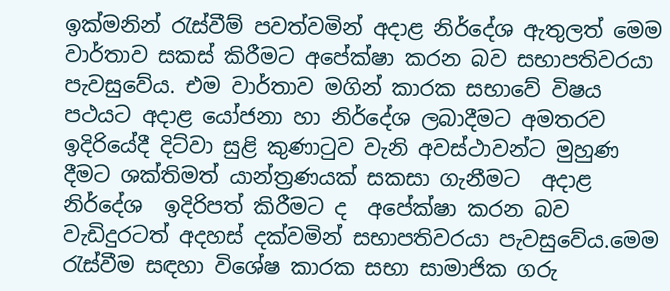ඉක්මනින් රැස්වීම් පවත්වමින් අදාළ නිර්දේශ ඇතුලත් මෙම වාර්තාව සකස් කිරීමට අපේක්ෂා කරන බව සභාපතිවරයා පැවසුවේය. එම වාර්තාව මගින් කාරක සභාවේ විෂය පථයට අදාළ යෝජනා හා නිර්දේශ ලබාදීමට අමතරව ඉදිරියේදී දිට්වා සුළි කුණාටුව වැනි අවස්ථාවන්ට මුහුණ දීමට ශක්තිමත් යාන්ත්‍රණයක් සකසා ගැනීමට  අදාළ  නිර්දේශ  ඉදිරිපත් කිරීමට ද  අපේක්ෂා කරන බව වැඩිදුරටත් අදහස් දක්වමින් සභාපතිවරයා පැවසුවේය.මෙම රැස්වීම සඳහා විශේෂ කාරක සභා සාමාජික ගරු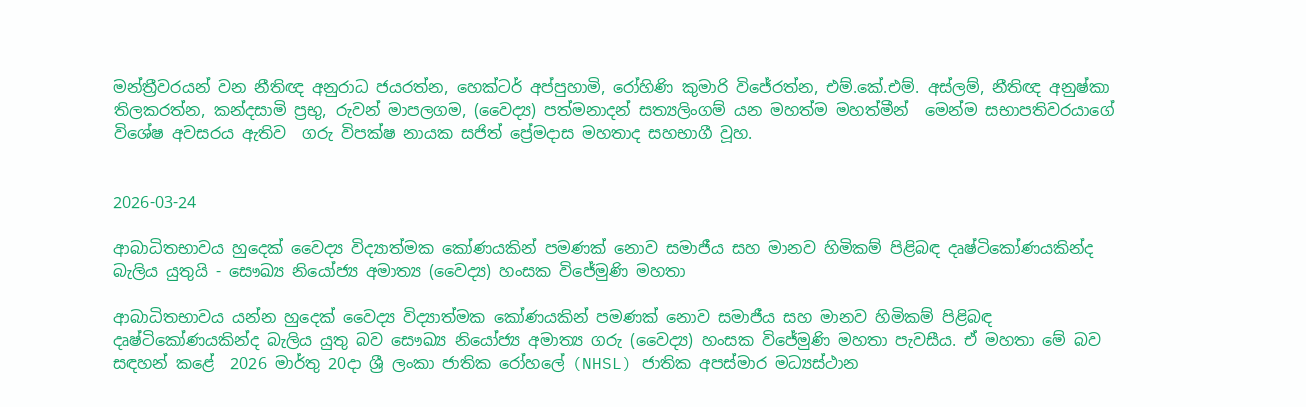මන්ත්‍රීවරයන් වන නීතිඥ අනුරාධ ජයරත්න, හෙක්ටර් අප්පුහාමි, රෝහිණි කුමාරි විජේරත්න, එම්.කේ.එම්. අස්ලම්, නීතිඥ අනුෂ්කා තිලකරත්න, කන්දසාමි ප්‍රභු, රුවන් මාපලගම, (වෛද්‍ය) පත්මනාදන් සත්‍යලිංගම් යන මහත්ම මහත්මීන්  මෙන්ම සභාපතිවරයාගේ විශේෂ අවසරය ඇතිව  ගරු විපක්ෂ නායක සජිත් ප්‍රේමදාස මහතාද සහභාගී වූහ.


2026-03-24

ආබාධිතභාවය හුදෙක් වෛද්‍ය විද්‍යාත්මක කෝණයකින් පමණක් නොව සමාජීය සහ මානව හිමිකම් පිළිබඳ දෘෂ්ටිකෝණයකින්ද බැලිය යුතුයි - සෞඛ්‍ය නියෝජ්‍ය අමාත්‍ය (වෛද්‍ය) හංසක විජේමුණි මහතා

ආබාධිතභාවය යන්න හුදෙක් වෛද්‍ය විද්‍යාත්මක කෝණයකින් පමණක් නොව සමාජීය සහ මානව හිමිකම් පිළිබඳ දෘෂ්ටිකෝණයකින්ද බැලිය යුතු බව සෞඛ්‍ය නියෝජ්‍ය අමාත්‍ය ගරු (වෛද්‍ය) හංසක විජේමුණි මහතා පැවසීය. ඒ මහතා මේ බව සඳහන් කළේ  2026 මාර්තු 20දා ශ්‍රී ලංකා ජාතික රෝහලේ (NHSL) ජාතික අපස්මාර මධ්‍යස්ථාන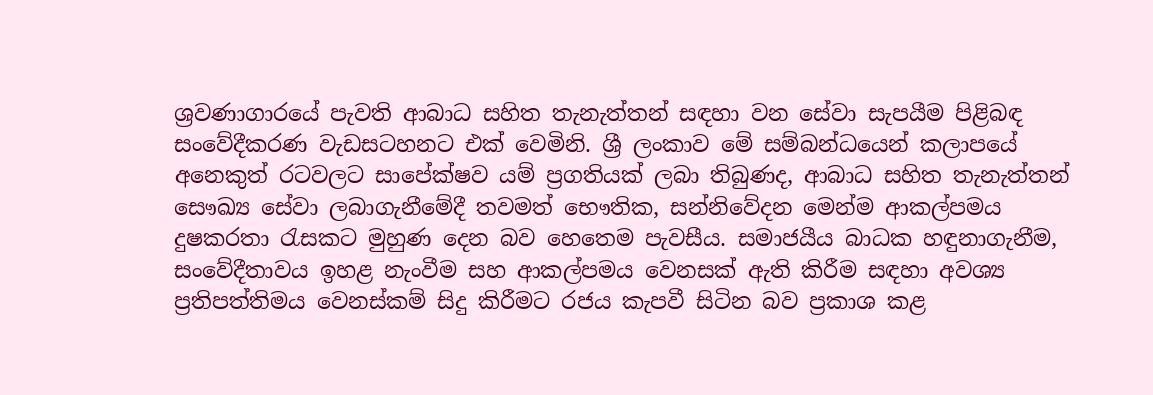ශ්‍රවණාගාරයේ පැවති ආබාධ සහිත තැනැත්තන් සඳහා වන සේවා සැපයීම පිළිබඳ සංවේදීකරණ වැඩසටහනට එක් වෙමිනි. ශ්‍රී ලංකාව මේ සම්බන්ධයෙන් කලාපයේ අනෙකුත් රටවලට සාපේක්ෂව යම් ප්‍රගතියක් ලබා තිබුණද, ආබාධ සහිත තැනැත්තන් සෞඛ්‍ය සේවා ලබාගැනීමේදී තවමත් භෞතික, සන්නිවේදන මෙන්ම ආකල්පමය දුෂකරතා රැසකට මුහුණ දෙන බව හෙතෙම පැවසීය. සමාජයීය බාධක හඳුනාගැනීම, සංවේදීතාවය ඉහළ නැංවීම සහ ආකල්පමය වෙනසක් ඇති කිරීම සඳහා අවශ්‍ය ප්‍රතිපත්තිමය වෙනස්කම් සිදු කිරීමට රජය කැපවී සිටින බව ප්‍රකාශ කළ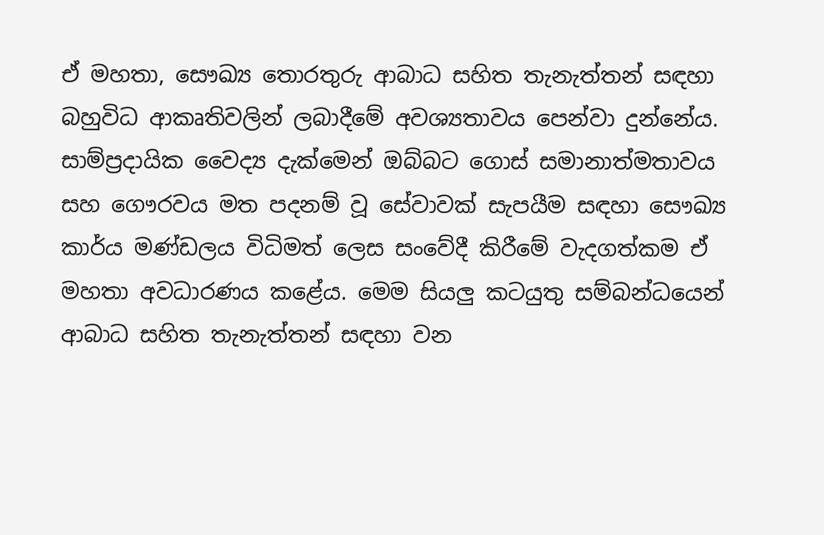ඒ මහතා, සෞඛ්‍ය තොරතුරු ආබාධ සහිත තැනැත්තන් සඳහ‍ා බහුවිධ ආකෘතිවලින් ලබාදීමේ අවශ්‍යතාවය පෙන්වා දුන්නේය. සාම්ප්‍රදායික වෛද්‍ය දැක්මෙන් ඔබ්බට ගොස් සමානාත්මතාවය සහ ගෞරවය මත පදනම් වූ සේවාවක් සැපයීම සඳහා සෞඛ්‍ය කාර්ය මණ්ඩලය විධිමත් ලෙස සංවේදී කිරීමේ වැදගත්කම ඒ මහතා අවධාරණය කළේය. මෙම සියලු කටයුතු සම්බන්ධයෙන් ආබාධ සහිත තැනැත්තන් සඳහා වන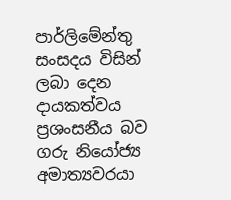පාර්ලිමේන්තු සංසදය විසින් ලබා දෙන දායකත්වය ප්‍රශංසනීය බව ගරු නියෝජ්‍ය අමාත්‍යවරයා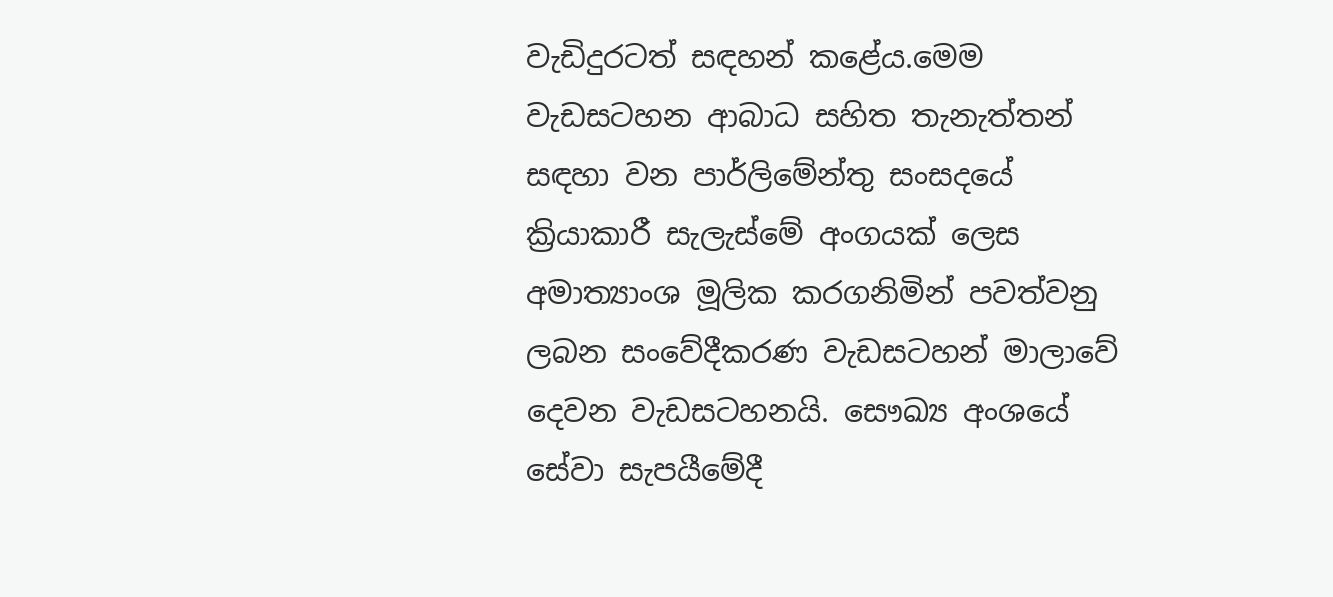වැඩිදුරටත් සඳහන් කළේය.මෙම වැඩසටහන ආබාධ සහිත තැනැත්තන් සඳහා වන පාර්ලිමේන්තු සංසදයේ ක්‍රියාකාරී සැලැස්මේ අංගයක් ලෙස අමාත්‍යාංශ මූලික කරගනිමින් පවත්වනු ලබන සංවේදීකරණ වැඩසටහන් මාලාවේ දෙවන වැඩසටහනයි. සෞඛ්‍ය අංශයේ සේවා සැපයීමේදී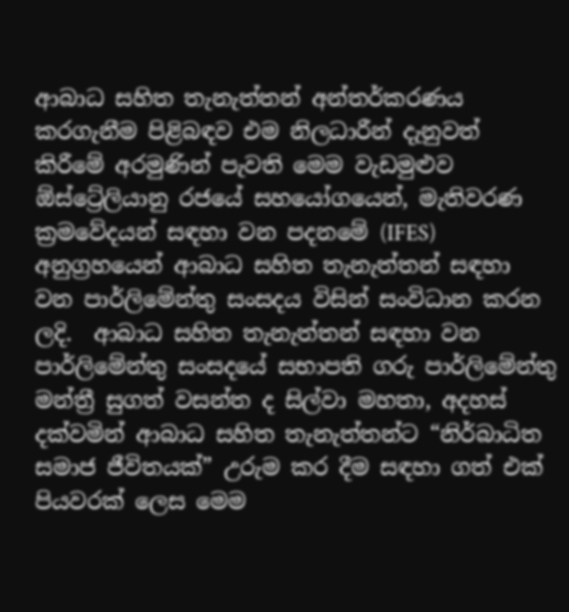ආබාධ සහිත තැනැත්තන් අන්තර්කරණය කරගැනීම පිළිබඳව එම නිලධාරීන් දැනුවත් කිරීමේ අරමුණින් පැවති මෙම වැඩමුළුව ඕස්ට්‍රේලියානු රජයේ සහයෝගයෙන්, මැතිවරණ ක්‍රමවේදයන් සඳහා වන පදනමේ (IFES) අනුග්‍රහයෙන් ආබාධ සහිත තැනැත්තන් සඳහා වන පාර්ලිමේන්තු සංසදය විසින් සංවිධාන කරන ලදි.  ආබාධ සහිත තැනැත්තන් සඳහා වන පාර්ලිමේන්තු සංසදයේ සභාපති ගරු පාර්ලිමේන්තු මන්ත්‍රී සුගත් වසන්ත ද සිල්වා මහතා, අදහස් දක්වමින් ආබාධ සහිත තැනැත්තන්ට “නිර්බාධිත සමාජ ජීවිතයක්” උරුම කර දීම සඳහා ගත් එක් පියවරක් ලෙස මෙම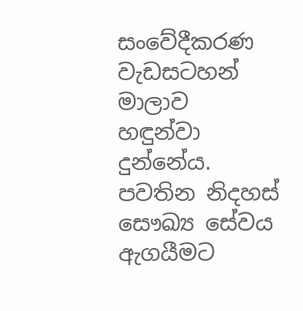සංවේදීකරණ වැඩසටහන් මාලාව හඳුන්වා දුන්නේය.  පවතින නිදහස් සෞඛ්‍ය සේවය ඇගයීමට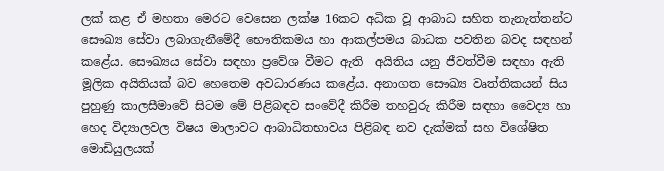ලක් කළ ඒ මහතා මෙරට වෙසෙන ලක්ෂ 16කට අධික වූ ආබාධ සහිත තැනැත්තන්ට සෞඛ්‍ය සේවා ලබාගැනීමේදී භෞතිකමය හා ආකල්පමය බාධක පවතින බවද සඳහන් කළේය. සෞඛ්‍යය සේවා සඳහා ප්‍රවේශ වීමට ඇති  අයිතිය යනු ජීවත්වීම සඳහා ඇති මූලික අයිතියක් බව හෙතෙම අවධාරණය කළේය. අනාගත සෞඛ්‍ය වෘත්තිකයන් සිය පුහුණු කාලසීමාවේ සිටම මේ පිළිබඳව සංවේදී කිරීම තහවුරු කිරීම සඳහා වෛද්‍ය හා හෙද විද්‍යාලවල විෂය මාලාවට ආබාධිතභාවය පිළිබඳ නව දැක්මක් සහ විශේෂිත මොඩියුලයක්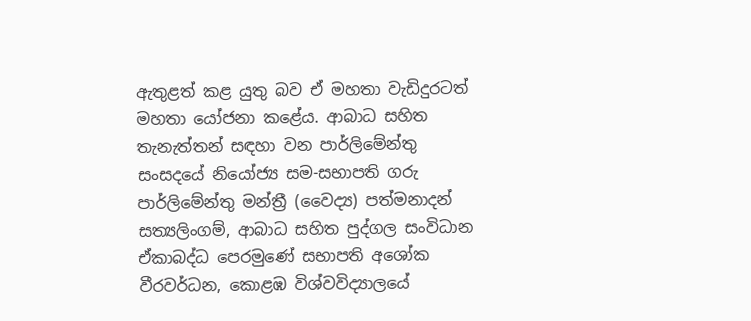ඇතුළත් කළ යුතු බව ඒ මහතා වැඩිදුරටත් මහතා යෝජනා කළේය. ආබාධ සහිත තැනැත්තන් සඳහා වන පාර්ලිමේන්තු සංසදයේ නියෝජ්‍ය සම-සභාපති ගරු පාර්ලිමේන්තු මන්ත්‍රී (වෛද්‍ය) පත්මනාදන් සත්‍යලිංගම්, ආබාධ සහිත පුද්ගල සංවිධාන ඒකාබද්ධ පෙරමුණේ සභාපති අශෝක වීරවර්ධන, කොළඹ විශ්වවිද්‍යාලයේ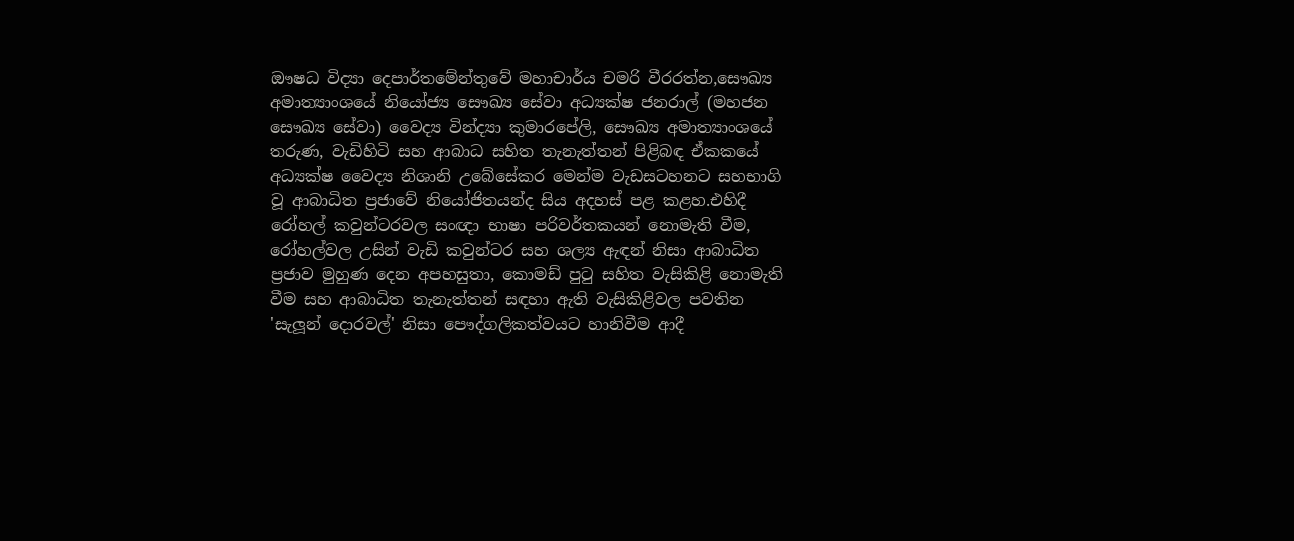ඖෂධ විද්‍යා දෙපාර්තමේන්තුවේ මහාචාර්ය චමරි වීරරත්න,සෞඛ්‍ය අමාත්‍යාංශයේ නියෝජ්‍ය සෞඛ්‍ය සේවා අධ්‍යක්ෂ ජනරාල් (මහජන සෞඛ්‍ය සේවා) වෛද්‍ය වින්ද්‍යා කුමාරපේලි, සෞඛ්‍ය අමාත්‍යාංශයේ තරුණ, වැඩිහිටි සහ ආබාධ සහිත තැනැත්තන් පිළිබඳ ඒකකයේ අධ්‍යක්ෂ වෛද්‍ය නිශානි උබේසේකර මෙන්ම වැඩසටහනට සහභාගි වූ ආබාධිත ප්‍රජාවේ නියෝජිතයන්ද සිය අදහස් පළ කළහ.එහිදී රෝහල් කවුන්ටරවල සංඥා භාෂා පරිවර්තකයන් නොමැති වීම, රෝහල්වල උසින් වැඩි කවුන්ටර සහ ශල්‍ය ඇඳන් නිසා ආබාධිත ප්‍රජාව මුහුණ දෙන අපහසුතා, කොමඩ් පුටු සහිත වැසිකිළි නොමැති වීම සහ ආබාධිත තැනැත්තන් සඳහා ඇති වැසිකිළිවල පවතින 'සැලූන් දොරවල්' නිසා පෞද්ගලිකත්වයට හානිවීම ආදී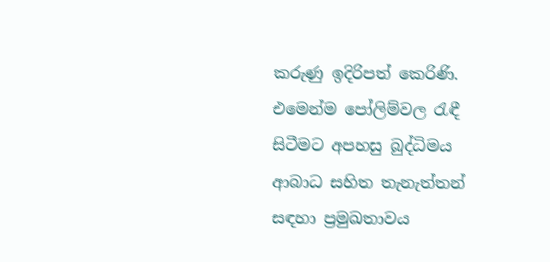කරුණු ඉදිරිපත් කෙරිණි. එමෙන්ම පෝලිම්වල රැඳී සිටීමට අපහසු බුද්ධිමය ආබාධ සහිත තැනැත්තන් සඳහා ප්‍රමුඛතාවය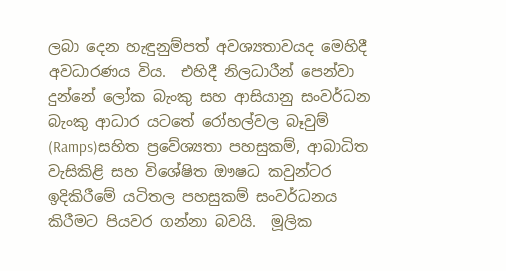ලබා දෙන හැඳුනුම්පත් අවශ්‍යතාවයද මෙහිදී අවධාරණය විය.  එහිදී නිලධාරීන් පෙන්වා දුන්නේ ලෝක බැංකු සහ ආසියානු සංවර්ධන බැංකු ආධාර යටතේ රෝහල්වල බෑවුම් (Ramps)සහිත ප්‍රවේශ්‍යතා පහසුකම්, ආබාධිත වැසිකිළි සහ විශේෂිත ඖෂධ කවුන්ටර ඉදිකිරීමේ යටිතල පහසුකම් සංවර්ධනය කිරීමට පියවර ගන්නා බවයි.  මූලික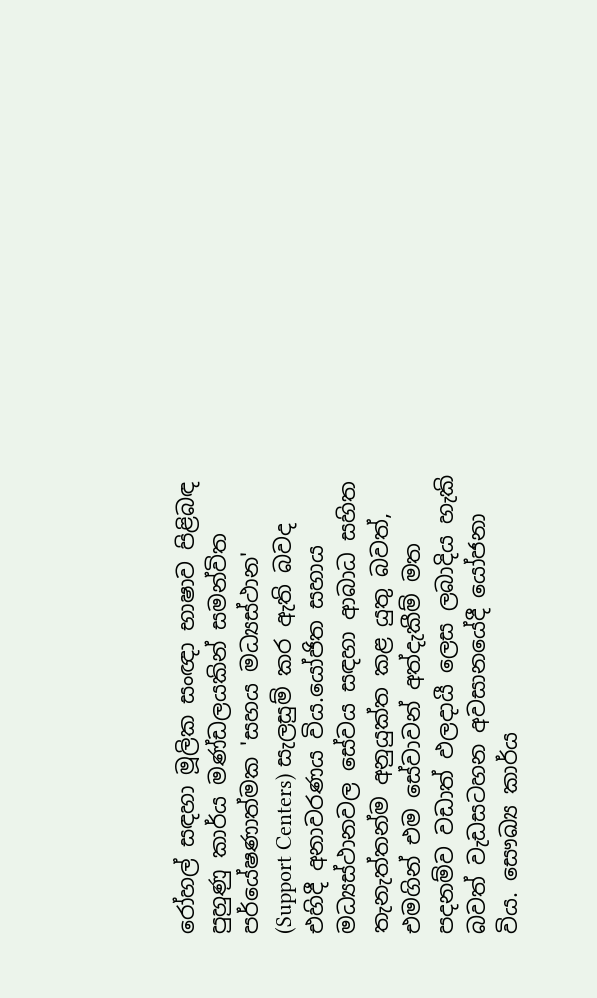රෝහල් සඳහා මූලික සංඥා භාෂාව පිළිබඳ පුහුණු කාර්ය මණ්ඩලයකින් සමන්විත පර්යේෂණාත්මක 'සහය මධ්‍යස්ථාන' (Support Centers) සැලසුම් කර ඇති බවද එහිදී අනාවරණය විය.යෝජිත සහාය මධ්‍යස්ථානවල සේවය සඳහා ආබාධ සහිත තැනැත්තන්ම අනුයුක්ත කළ යුතු බවත්, එමගින් එම සේවාවන් අත්දැකීම් මත පදනම්ව වඩාත් ඵලදායී ලෙස ලබාදිය හැකි බවත් වැඩසටහන අවසානයේදී යෝජනා විය. සෞඛ්‍ය කාර්ය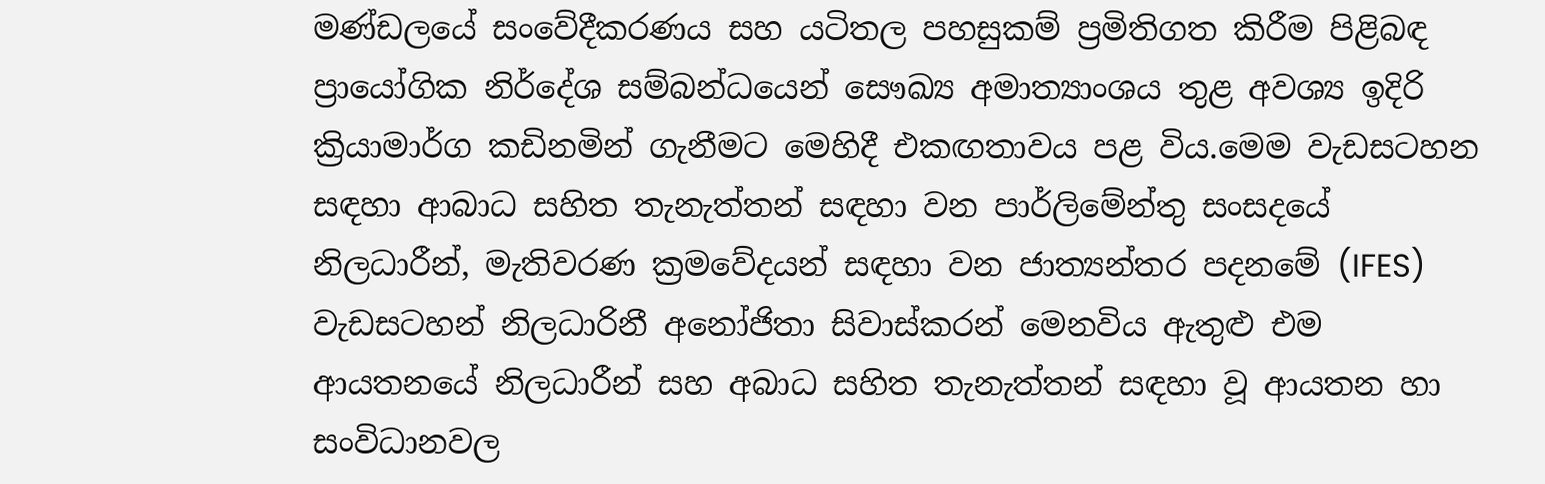මණ්ඩලයේ සංවේදීකරණය සහ යටිතල පහසුකම් ප්‍රමිතිගත කිරීම පිළිබඳ ප්‍රායෝගික නිර්දේශ සම්බන්ධයෙන් සෞඛ්‍ය අමාත්‍යාංශය තුළ අවශ්‍ය ඉදිරි ක්‍රියාමාර්ග කඩිනමින් ගැනීමට මෙහිදී එකඟතාවය පළ විය.මෙම වැඩසටහන සඳහා ආබාධ සහිත තැනැත්තන් සඳහා වන පාර්ලිමේන්තු සංසදයේ නිලධාරීන්, මැතිවරණ ක්‍රමවේදයන් සඳහා වන ජාත්‍යන්තර පදනමේ (IFES) වැඩසටහන් නිලධාරිනී අනෝජිතා සිවාස්කරන් මෙනවිය ඇතුළු එම ආයතනයේ නිලධාරීන් සහ අබාධ සහිත තැනැත්තන් සඳහා වූ ආයතන හා සංවිධානවල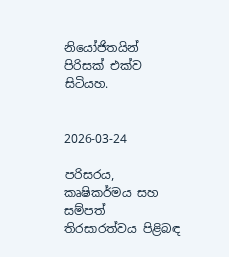නියෝජිතයින් පිරිසක් එක්ව සිටියහ.


2026-03-24

පරිසරය, කෘෂිකර්මය සහ සම්පත් තිරසාරත්වය පිළිබඳ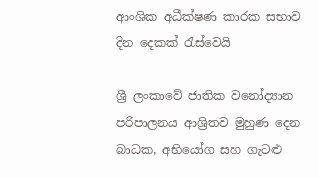ආංශික අධීක්ෂණ කාරක සභාව දින දෙකක් රැස්වෙයි

ශ්‍රී ලංකාවේ ජාතික වනෝද්‍යාන පරිපාලනය ආශ්‍රිතව මුහුණ දෙන බාධක, අභියෝග සහ ගැටළු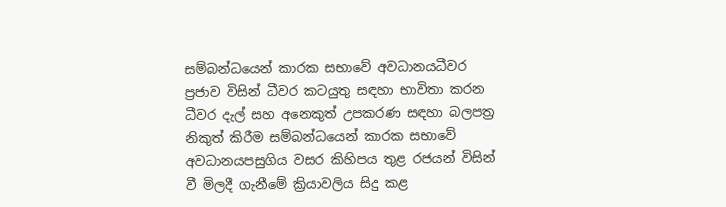සම්බන්ධයෙන් කාරක සභාවේ අවධානයධීවර ප්‍රජාව විසින් ධීවර කටයුතු සඳහා භාවිතා කරන ධීවර දැල් සහ අනෙකුත් උපකරණ සඳහා බලපත්‍ර නිකුත් කිරීම සම්බන්ධයෙන් කාරක සභාවේ අවධානයපසුගිය වසර කිහිපය තුළ රජයන් විසින් වී මිලදී ගැනීමේ ක්‍රියාවලිය සිදු කළ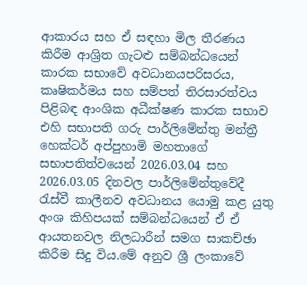ආකාරය සහ ඒ සඳහා මිල තීරණය කිරීම ආශ්‍රිත ගැටළු සම්බන්ධයෙන් කාරක සභාවේ අවධානයපරිසරය, කෘෂිකර්මය සහ සම්පත් තිරසාරත්වය පිළිබඳ ආංශික අධීක්ෂණ කාරක සභාව එහි සභාපති ගරු පාර්ලිමේන්තු මන්ත්‍රී හෙක්ටර් අප්පුහාමි මහතාගේ සභාපතිත්වයෙන් 2026.03.04 සහ 2026.03.05 දිනවල පාර්ලිමේන්තුවේදී රැස්වී කාලීනව අවධානය යොමු කළ යුතු අංශ කිහිපයක් සම්බන්ධයෙන් ඒ ඒ ආයතනවල නිලධාරීන් සමග සාකච්ඡා කිරීම සිදු විය.මේ අනුව ශ්‍රී ලංකාවේ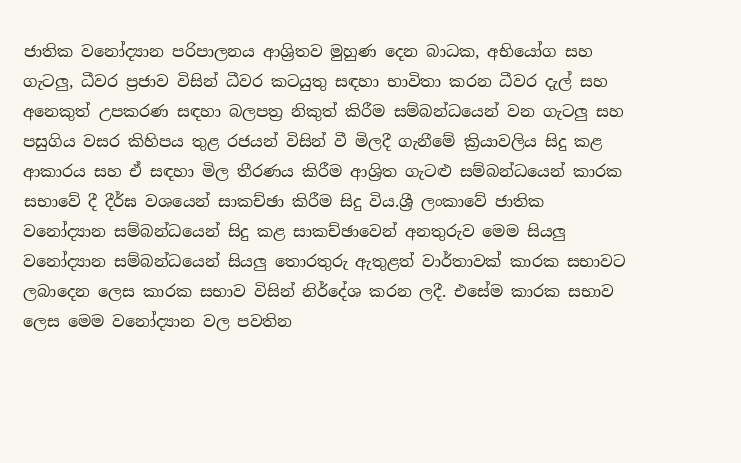ජාතික වනෝද්‍යාන පරිපාලනය ආශ්‍රිතව මුහුණ දෙන බාධක, අභියෝග සහ ගැටලු, ධීවර ප්‍රජාව විසින් ධීවර කටයුතු සඳහා භාවිතා කරන ධීවර දැල් සහ අනෙකුත් උපකරණ සඳහා බලපත්‍ර නිකුත් කිරීම සම්බන්ධයෙන් වන ගැටලු සහ පසුගිය වසර කිහිපය තුළ රජයන් විසින් වී මිලදී ගැනීමේ ක්‍රියාවලිය සිදු කළ ආකාරය සහ ඒ සඳහා මිල තීරණය කිරීම ආශ්‍රිත ගැටළු සම්බන්ධයෙන් කාරක සභාවේ දී දීර්ඝ වශයෙන් සාකච්ඡා කිරීම සිදු විය.ශ්‍රී ලංකාවේ ජාතික වනෝද්‍යාන සම්බන්ධයෙන් සිදු කළ සාකච්ඡාවෙන් අනතුරුව මෙම සියලු වනෝද්‍යාන සම්බන්ධයෙන් සියලු තොරතුරු ඇතුළත් වාර්තාවක් කාරක සභාවට ලබාදෙන ලෙස කාරක සභාව විසින් නිර්දේශ කරන ලදී. එසේම කාරක සභාව ලෙස මෙම වනෝද්‍යාන වල පවතින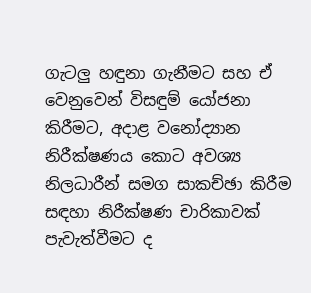ගැටලු හඳුනා ගැනීමට සහ ඒ වෙනුවෙන් විසඳුම් යෝජනා කිරීමට, අදාළ වනෝද්‍යාන නිරීක්ෂණය කොට අවශ්‍ය නිලධාරීන් සමග සාකච්ඡා කිරීම සඳහා නිරීක්ෂණ චාරිකාවක් පැවැත්වීමට ද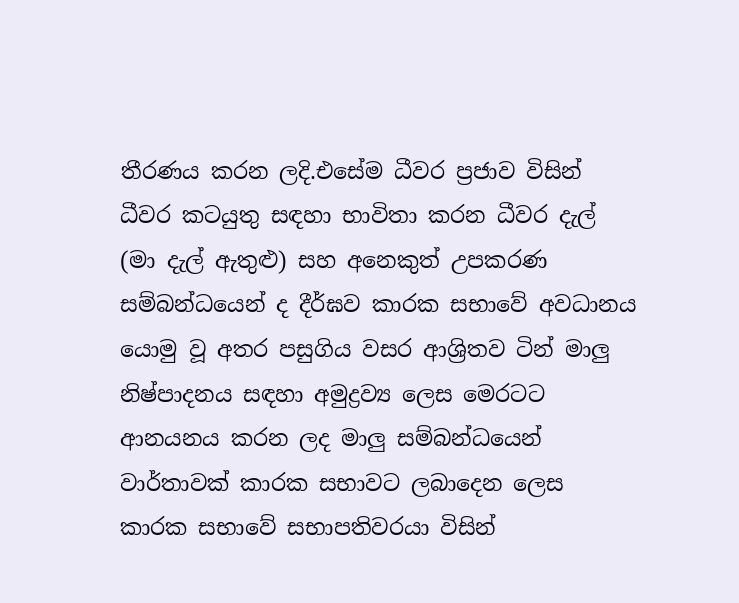තීරණය කරන ලදි.එසේම ධීවර ප්‍රජාව විසින් ධීවර කටයුතු සඳහා භාවිතා කරන ධීවර දැල් (මා දැල් ඇතුළු) සහ අනෙකුත් උපකරණ සම්බන්ධයෙන් ද දීර්ඝව කාරක සභාවේ අවධානය යොමු වූ අතර පසුගිය වසර ආශ්‍රිතව ටින් මාලු නිෂ්පාදනය සඳහා අමුද්‍රව්‍ය ලෙස මෙරටට ආනයනය කරන ලද මාලු සම්බන්ධයෙන් වාර්තාවක් කාරක සභාවට ලබාදෙන ලෙස කාරක සභාවේ සභාපතිවරයා විසින්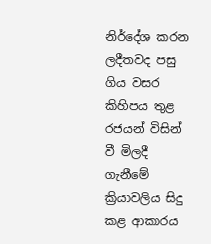නිර්දේශ කරන ලදීතවද පසු ගිය වසර කිහිපය තුළ රජයන් විසින් වී මිලදී ගැනීමේ ක්‍රියාවලිය සිදු කළ ආකාරය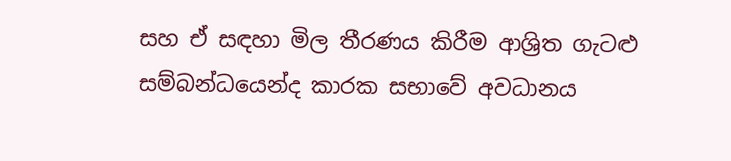සහ ඒ සඳහා මිල තීරණය කිරීම ආශ්‍රිත ගැටළු සම්බන්ධයෙන්ද කාරක සභාවේ අවධානය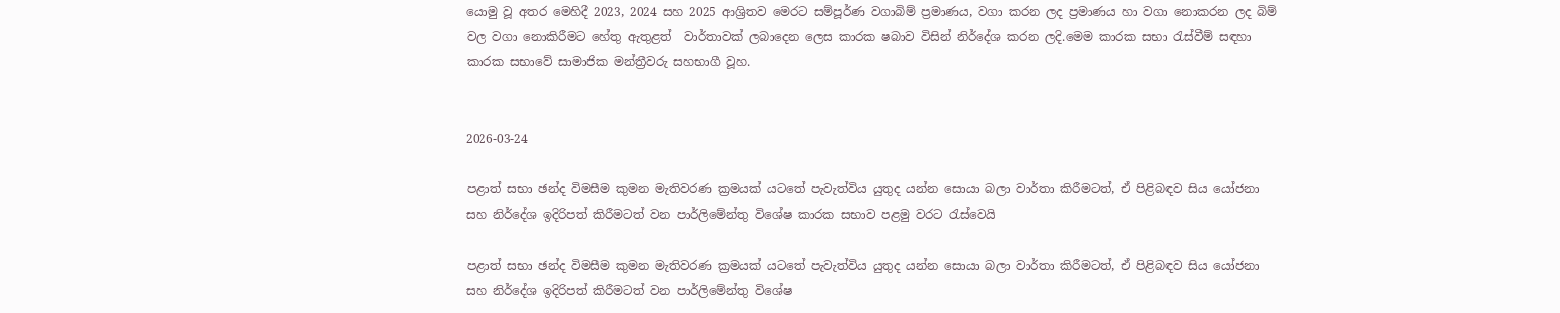යොමු වූ අතර මෙහිදී 2023, 2024 සහ 2025 ආශ්‍රිතව මෙරට සම්පූර්ණ වගාබිම් ප්‍රමාණය, වගා කරන ලද ප්‍රමාණය හා වගා නොකරන ලද බිම් වල වගා නොකිරීමට හේතු ඇතුළත්  වාර්තාවක් ලබාදෙන ලෙස කාරක ෂබාව විසින් නිර්දේශ කරන ලදි.මෙම කාරක සභා රැස්වීම් සඳහා කාරක සභාවේ සාමාජික මන්ත්‍රීවරු සහභාගී වූහ.


2026-03-24

පළාත් සභා ඡන්ද විමසීම කුමන මැතිවරණ ක්‍රමයක් යටතේ පැවැත්විය යුතුද යන්න සොයා බලා වාර්තා කිරීමටත්, ඒ පිළිබඳව සිය යෝජනා සහ නිර්දේශ ඉදිරිපත් කිරීමටත් වන පාර්ලිමේන්තු විශේෂ කාරක සභාව පළමු වරට රැස්වෙයි

පළාත් සභා ඡන්ද විමසීම කුමන මැතිවරණ ක්‍රමයක් යටතේ පැවැත්විය යුතුද යන්න සොයා බලා වාර්තා කිරීමටත්, ඒ පිළිබඳව සිය යෝජනා සහ නිර්දේශ ඉදිරිපත් කිරීමටත් වන පාර්ලිමේන්තු විශේෂ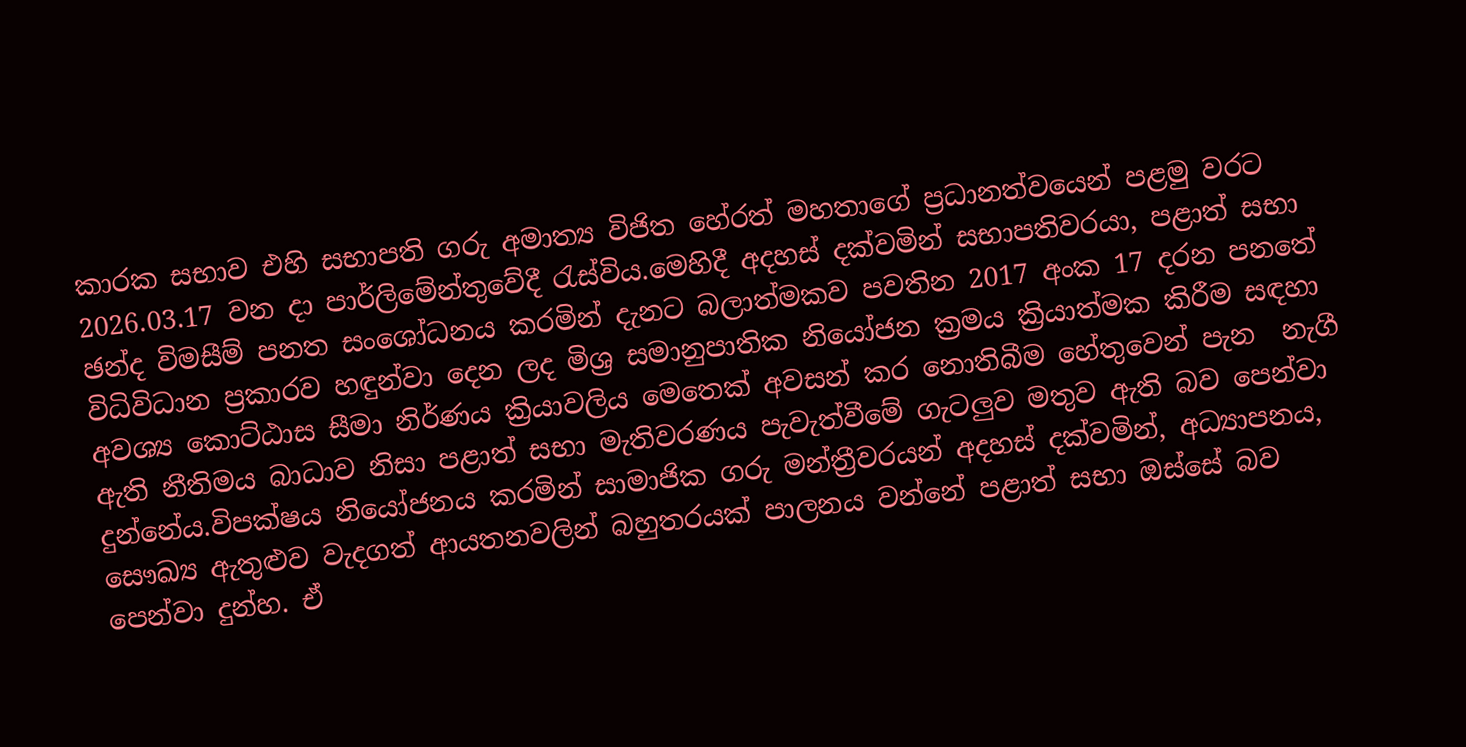කාරක සභාව එහි සභාපති ගරු අමාත්‍ය විජිත හේරත් මහතාගේ ප්‍රධානත්වයෙන් පළමු වරට 2026.03.17 වන දා පාර්ලිමේන්තුවේදී රැස්විය.මෙහිදී අදහස් දක්වමින් සභාපතිවරයා, පළාත් සභා ඡන්ද විමසීම් පනත සංශෝධනය කරමින් දැනට බලාත්මකව පවතින 2017 අංක 17 දරන පනතේ විධිවිධාන ප්‍රකාරව හඳුන්වා දෙන ලද මිශ්‍ර සමානුපාතික නියෝජන ක්‍රමය ක්‍රියාත්මක කිරීම සඳහා අවශ්‍ය කොට්ඨාස සීමා නිර්ණය ක්‍රියාවලිය මෙතෙක් අවසන් කර නොතිබීම හේතුවෙන් පැන  නැගී ඇති නීතිමය බාධාව නිසා පළාත් සභා මැතිවරණය පැවැත්වීමේ ගැටලුව මතුව ඇති බව පෙන්වා දුන්නේය.විපක්ෂය නියෝජනය කරමින් සාමාජික ගරු මන්ත්‍රීවරයන් අදහස් දක්වමින්, අධ්‍යාපනය, සෞඛ්‍ය ඇතුළුව වැදගත් ආයතනවලින් බහුතරයක් පාලනය වන්නේ පළාත් සභා ඔස්සේ බව පෙන්වා දුන්හ. ඒ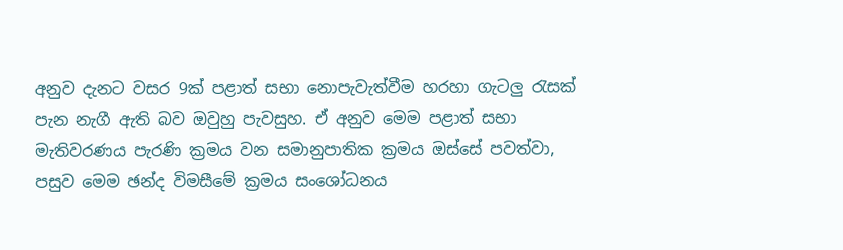අනුව දැනට වසර 9ක් පළාත් සභා නොපැවැත්වීම හරහා ගැටලු රැසක් පැන නැගී ඇති බව ඔවුහු පැවසුහ. ඒ අනුව මෙම පළාත් සභා මැතිවරණය පැරණි ක්‍රමය වන සමානුපාතික ක්‍රමය ඔස්සේ පවත්වා, පසුව මෙම ඡන්ද විමසීමේ ක්‍රමය සංශෝධනය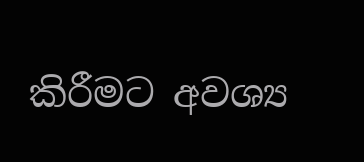කිරීමට අවශ්‍ය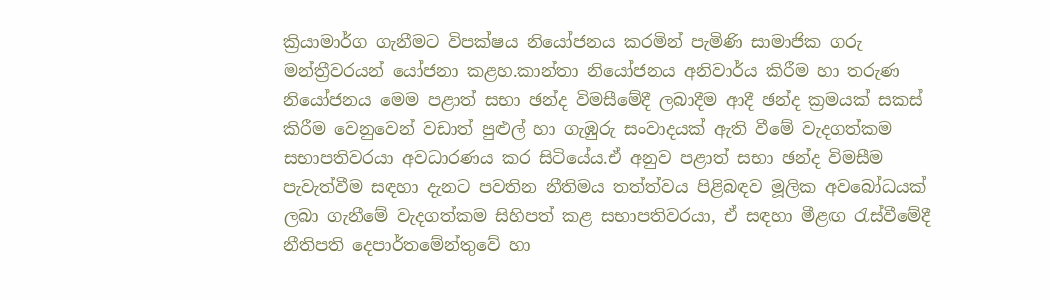ක්‍රියාමාර්ග ගැනීමට විපක්ෂය නියෝජනය කරමින් පැමිණි සාමාජික ගරු මන්ත්‍රීවරයන් යෝජනා කළහ.කාන්තා නියෝජනය අනිවාර්ය කිරීම හා තරුණ නියෝජනය මෙම පළාත් සභා ඡන්ද විමසීමේදී ලබාදීම ආදී ඡන්ද ක්‍රමයක් සකස් කිරීම වෙනුවෙන් වඩාත් පුළුල් හා ගැඹුරු සංවාදයක් ඇති වීමේ වැදගත්කම සභාපතිවරයා අවධාරණය කර සිටියේය.ඒ අනුව පළාත් සභා ඡන්ද විමසීම පැවැත්වීම සඳහා දැනට පවතින නීතිමය තත්ත්වය පිළිබඳව මූලික අවබෝධයක් ලබා ගැනීමේ වැදගත්කම සිහිපත් කළ සභාපතිවරයා, ඒ සඳහා මීළඟ රැස්වීමේදී නීතිපති දෙපාර්තමේන්තුවේ හා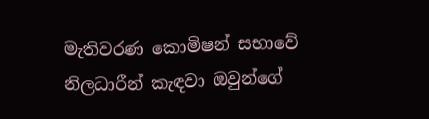මැතිවරණ කොමිෂන් සභාවේ නිලධාරීන් කැඳවා ඔවුන්ගේ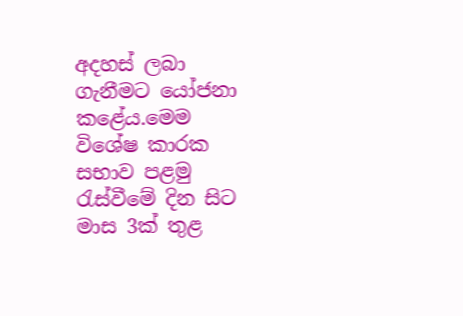අදහස් ලබා ගැනීමට යෝජනා කළේය.මෙම විශේෂ කාරක සභාව පළමු රැස්වීමේ දින සිට මාස 3ක් තුළ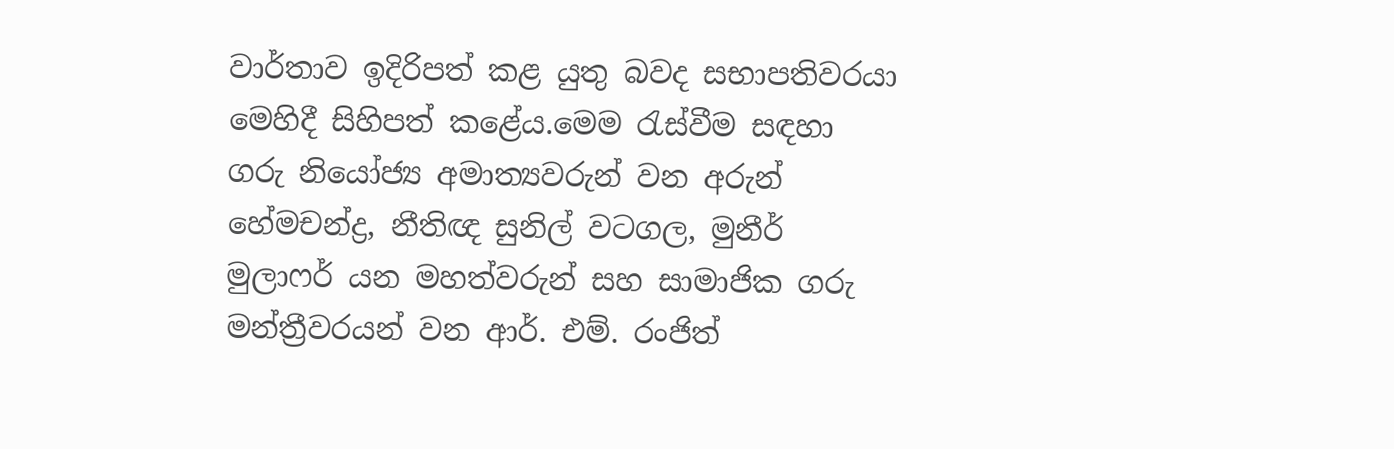වාර්තාව ඉදිරිපත් කළ යුතු බවද සභාපතිවරයා මෙහිදී සිහිපත් කළේය.මෙම රැස්වීම සඳහා ගරු නියෝජ්‍ය අමාත්‍යවරුන් වන අරුන් හේමචන්ද්‍ර, නීතිඥ සුනිල් වටගල, මුනීර් මුලාෆර් යන මහත්වරුන් සහ සාමාජික ගරු මන්ත්‍රීවරයන් වන ආර්. එම්. රංජිත්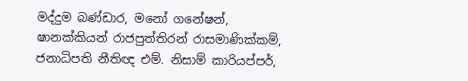මද්දුම බණ්ඩාර, මනෝ ගනේෂන්, ෂානක්කියන් රාජපුත්තිරන් රාසමාණික්කම්, ජනාධිපති නීතිඥ එම්. නිසාම් කාරියප්පර්,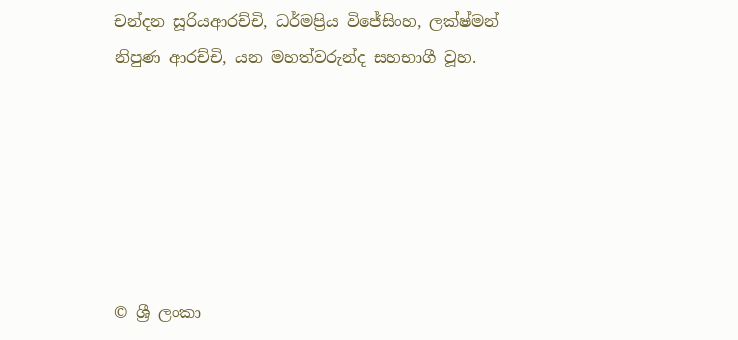චන්දන සූරියආරච්චි, ධර්මප්‍රිය විජේසිංහ, ලක්ෂ්මන් නිපුණ ආරච්චි, යන මහත්වරුන්ද සහභාගී වූහ.






© ශ්‍රී ලංකා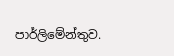පාර්ලි‌මේන්තුව.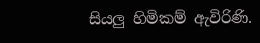සියලු හිමිකම් ඇවිරිණි.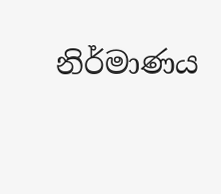නිර්මාණය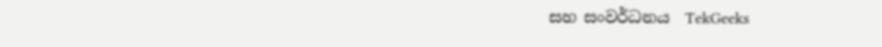සහ සංවර්ධනය  TekGeeks